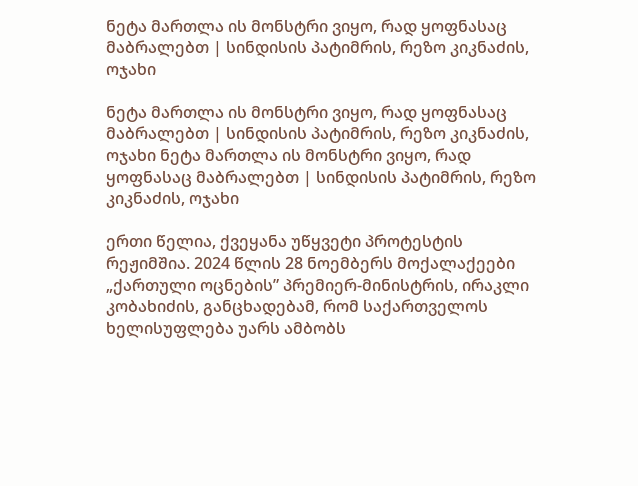ნეტა მართლა ის მონსტრი ვიყო, რად ყოფნასაც მაბრალებთ | სინდისის პატიმრის, რეზო კიკნაძის, ოჯახი

ნეტა მართლა ის მონსტრი ვიყო, რად ყოფნასაც მაბრალებთ | სინდისის პატიმრის, რეზო კიკნაძის, ოჯახი ნეტა მართლა ის მონსტრი ვიყო, რად ყოფნასაც მაბრალებთ | სინდისის პატიმრის, რეზო კიკნაძის, ოჯახი

ერთი წელია, ქვეყანა უწყვეტი პროტესტის რეჟიმშია. 2024 წლის 28 ნოემბერს მოქალაქეები „ქართული ოცნების” პრემიერ-მინისტრის, ირაკლი კობახიძის, განცხადებამ, რომ საქართველოს ხელისუფლება უარს ამბობს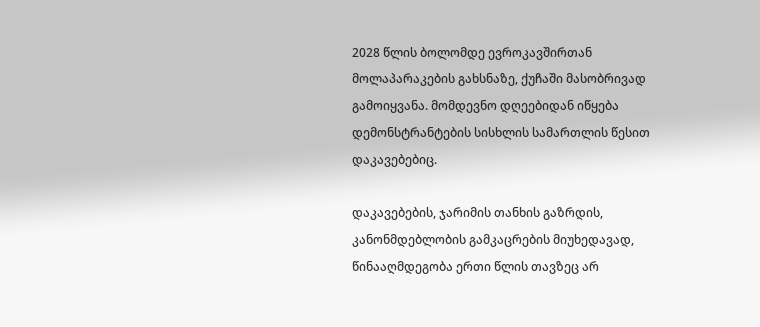2028 წლის ბოლომდე ევროკავშირთან მოლაპარაკების გახსნაზე, ქუჩაში მასობრივად გამოიყვანა. მომდევნო დღეებიდან იწყება დემონსტრანტების სისხლის სამართლის წესით დაკავებებიც.

დაკავებების, ჯარიმის თანხის გაზრდის, კანონმდებლობის გამკაცრების მიუხედავად, წინააღმდეგობა ერთი წლის თავზეც არ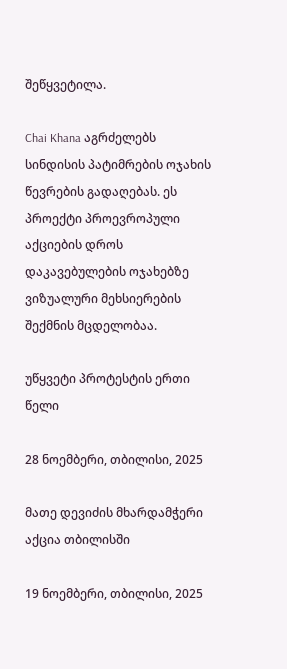შეწყვეტილა.

Chai Khana აგრძელებს სინდისის პატიმრების ოჯახის წევრების გადაღებას. ეს პროექტი პროევროპული აქციების დროს დაკავებულების ოჯახებზე ვიზუალური მეხსიერების შექმნის მცდელობაა.

უწყვეტი პროტესტის ერთი წელი

28 ნოემბერი, თბილისი, 2025

მათე დევიძის მხარდამჭერი აქცია თბილისში

19 ნოემბერი, თბილისი, 2025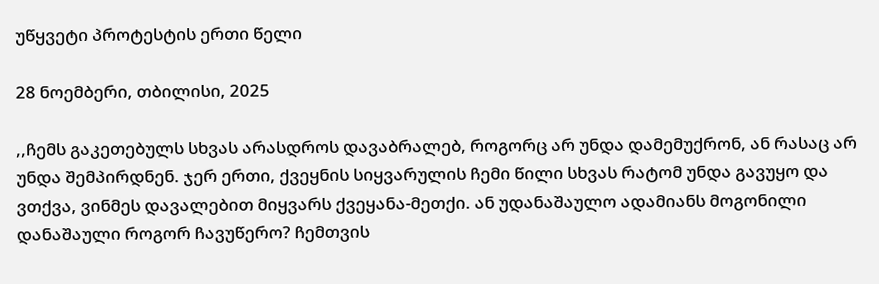უწყვეტი პროტესტის ერთი წელი

28 ნოემბერი, თბილისი, 2025

,,ჩემს გაკეთებულს სხვას არასდროს დავაბრალებ, როგორც არ უნდა დამემუქრონ, ან რასაც არ უნდა შემპირდნენ. ჯერ ერთი, ქვეყნის სიყვარულის ჩემი წილი სხვას რატომ უნდა გავუყო და ვთქვა, ვინმეს დავალებით მიყვარს ქვეყანა-მეთქი. ან უდანაშაულო ადამიანს მოგონილი დანაშაული როგორ ჩავუწერო? ჩემთვის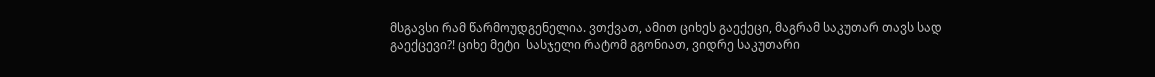მსგავსი რამ წარმოუდგენელია. ვთქვათ, ამით ციხეს გაექეცი, მაგრამ საკუთარ თავს სად გაექცევი?! ციხე მეტი  სასჯელი რატომ გგონიათ, ვიდრე საკუთარი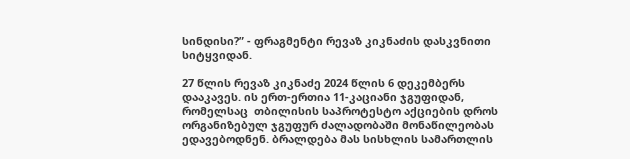სინდისი?” - ფრაგმენტი რევაზ კიკნაძის დასკვნითი სიტყვიდან.

27 წლის რევაზ კიკნაძე 2024 წლის 6 დეკემბერს დააკავეს. ის ერთ-ერთია 11-კაციანი ჯგუფიდან, რომელსაც  თბილისის საპროტესტო აქციების დროს ორგანიზებულ ჯგუფურ ძალადობაში მონაწილეობას ედავებოდნენ. ბრალდება მას სისხლის სამართლის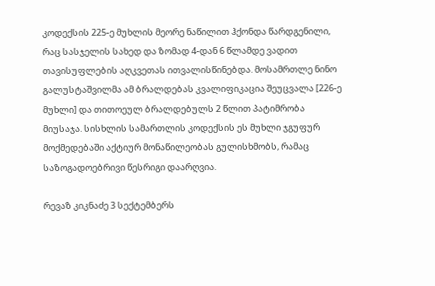კოდექსის 225-ე მუხლის მეორე ნაწილით ჰქონდა წარდგენილი, რაც სასჯელის სახედ და ზომად 4-დან 6 წლამდე ვადით თავისუფლების აღკვეთას ითვალისწინებდა. მოსამრთლე ნინო გალუსტაშვილმა ამ ბრალდებას კვალიფიკაცია შეუცვალა [226-ე მუხლი] და თითოეულ ბრალდებულს 2 წლით პატიმრობა მიუსაჯა. სისხლის სამართლის კოდექსის ეს მუხლი ჯგუფურ მოქმედებაში აქტიურ მონაწილეობას გულისხმობს, რამაც საზოგადოებრივი წესრიგი დაარღვია.

რევაზ კიკნაძე 3 სექტემბერს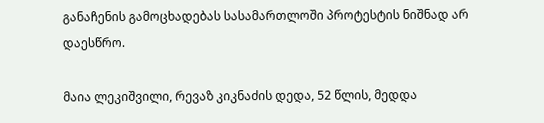განაჩენის გამოცხადებას სასამართლოში პროტესტის ნიშნად არ დაესწრო.

მაია ლეკიშვილი, რევაზ კიკნაძის დედა, 52 წლის, მედდა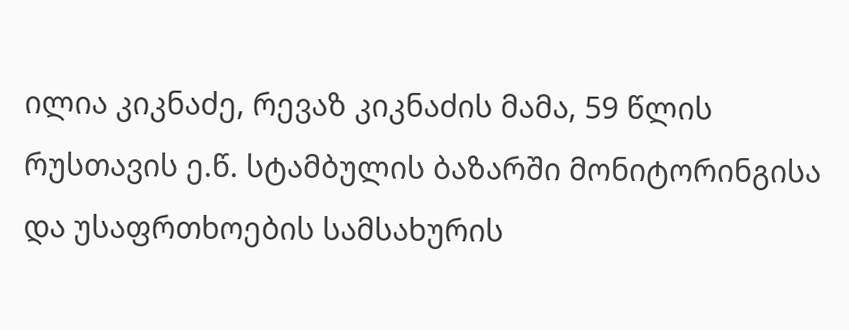ილია კიკნაძე, რევაზ კიკნაძის მამა, 59 წლის
რუსთავის ე.წ. სტამბულის ბაზარში მონიტორინგისა და უსაფრთხოების სამსახურის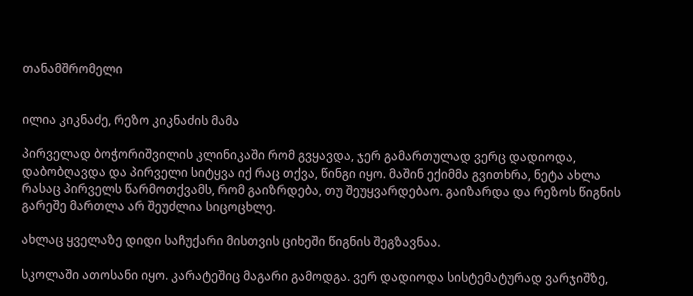თანამშრომელი


ილია კიკნაძე, რეზო კიკნაძის მამა

პირველად ბოჭორიშვილის კლინიკაში რომ გვყავდა, ჯერ გამართულად ვერც დადიოდა, დაბობღავდა და პირველი სიტყვა იქ რაც თქვა, წინგი იყო. მაშინ ექიმმა გვითხრა, ნეტა ახლა რასაც პირველს წარმოთქვამს, რომ გაიზრდება, თუ შეუყვარდებაო. გაიზარდა და რეზოს წიგნის გარეშე მართლა არ შეუძლია სიცოცხლე.

ახლაც ყველაზე დიდი საჩუქარი მისთვის ციხეში წიგნის შეგზავნაა.

სკოლაში ათოსანი იყო. კარატეშიც მაგარი გამოდგა. ვერ დადიოდა სისტემატურად ვარჯიშზე,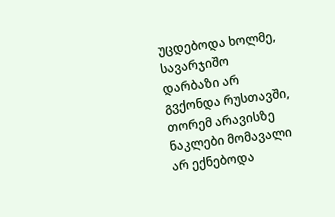უცდებოდა ხოლმე, სავარჯიშო დარბაზი არ გვქონდა რუსთავში, თორემ არავისზე ნაკლები მომავალი არ ექნებოდა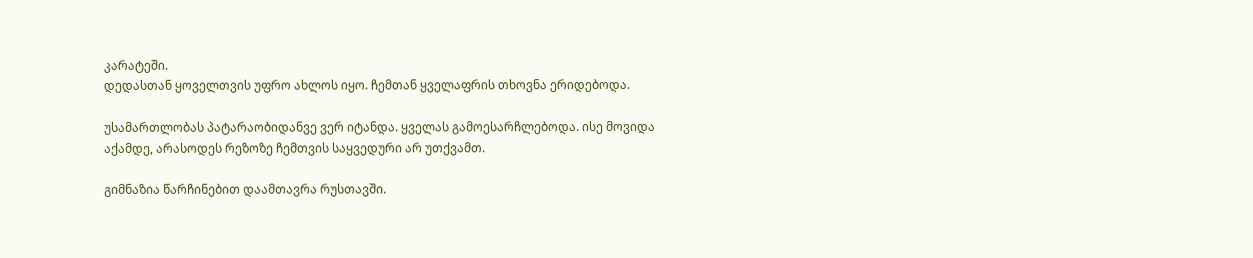კარატეში.
დედასთან ყოველთვის უფრო ახლოს იყო. ჩემთან ყველაფრის თხოვნა ერიდებოდა.

უსამართლობას პატარაობიდანვე ვერ იტანდა. ყველას გამოესარჩლებოდა. ისე მოვიდა აქამდე, არასოდეს რეზოზე ჩემთვის საყვედური არ უთქვამთ.

გიმნაზია წარჩინებით დაამთავრა რუსთავში.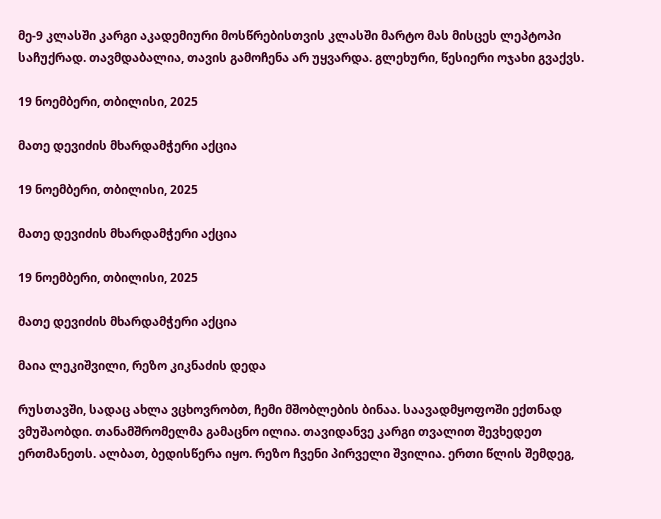მე-9 კლასში კარგი აკადემიური მოსწრებისთვის კლასში მარტო მას მისცეს ლეპტოპი საჩუქრად. თავმდაბალია, თავის გამოჩენა არ უყვარდა. გლეხური, წესიერი ოჯახი გვაქვს.

19 ნოემბერი, თბილისი, 2025

მათე დევიძის მხარდამჭერი აქცია

19 ნოემბერი, თბილისი, 2025

მათე დევიძის მხარდამჭერი აქცია

19 ნოემბერი, თბილისი, 2025

მათე დევიძის მხარდამჭერი აქცია

მაია ლეკიშვილი, რეზო კიკნაძის დედა

რუსთავში, სადაც ახლა ვცხოვრობთ, ჩემი მშობლების ბინაა. საავადმყოფოში ექთნად ვმუშაობდი. თანამშრომელმა გამაცნო ილია. თავიდანვე კარგი თვალით შევხედეთ ერთმანეთს. ალბათ, ბედისწერა იყო. რეზო ჩვენი პირველი შვილია. ერთი წლის შემდეგ,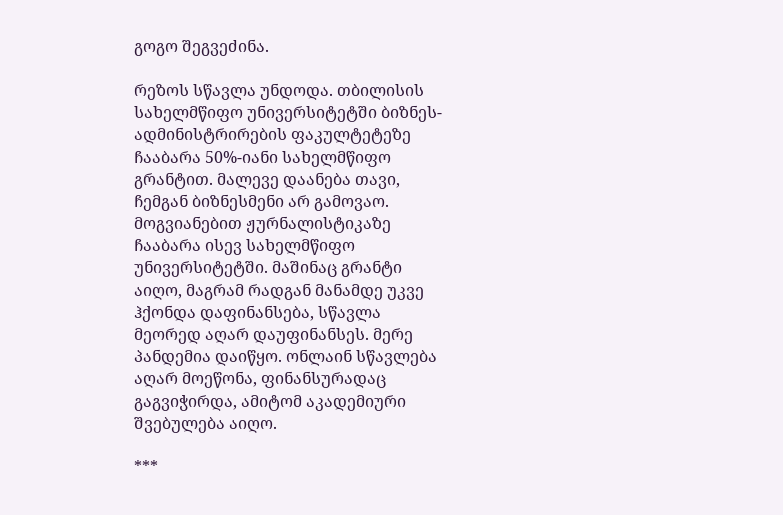გოგო შეგვეძინა.

რეზოს სწავლა უნდოდა. თბილისის სახელმწიფო უნივერსიტეტში ბიზნეს-ადმინისტრირების ფაკულტეტეზე ჩააბარა 50%-იანი სახელმწიფო გრანტით. მალევე დაანება თავი, ჩემგან ბიზნესმენი არ გამოვაო. მოგვიანებით ჟურნალისტიკაზე ჩააბარა ისევ სახელმწიფო უნივერსიტეტში. მაშინაც გრანტი აიღო, მაგრამ რადგან მანამდე უკვე ჰქონდა დაფინანსება, სწავლა მეორედ აღარ დაუფინანსეს. მერე პანდემია დაიწყო. ონლაინ სწავლება აღარ მოეწონა, ფინანსურადაც გაგვიჭირდა, ამიტომ აკადემიური შვებულება აიღო.

***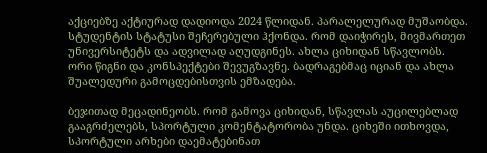აქციებზე აქტიურად დადიოდა 2024 წლიდან. პარალელურად მუშაობდა. სტუდენტის სტატუსი შეჩერებული ჰქონდა. რომ დაიჭირეს, მივმართეთ უნივერსიტეტს და ადვილად აღუდგინეს. ახლა ციხიდან სწავლობს. ორი წიგნი და კონსპექტები შევუგზავნე. ბადრაგებმაც იციან და ახლა შუალედური გამოცდებისთვის ემზადება.

ბეჯითად მეცადინეობს. რომ გამოვა ციხიდან, სწავლას აუცილებლად გააგრძელებს, სპორტული კომენტატორობა უნდა. ციხეში ითხოვდა, სპორტული არხები დაემატებინათ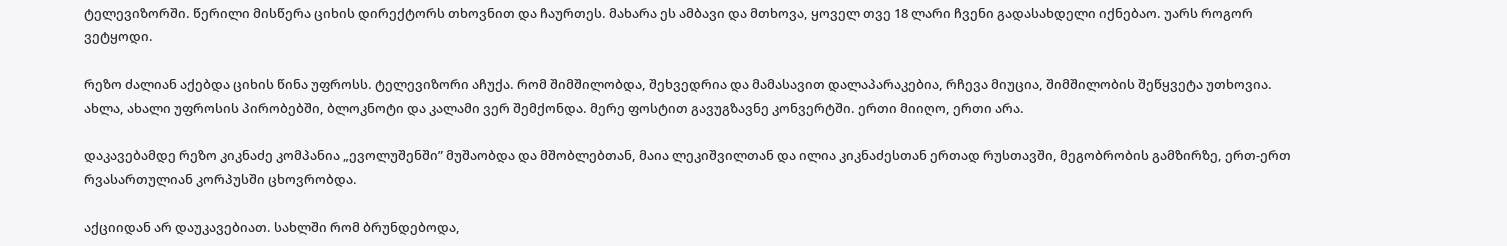ტელევიზორში. წერილი მისწერა ციხის დირექტორს თხოვნით და ჩაურთეს. მახარა ეს ამბავი და მთხოვა, ყოველ თვე 18 ლარი ჩვენი გადასახდელი იქნებაო. უარს როგორ ვეტყოდი.

რეზო ძალიან აქებდა ციხის წინა უფროსს. ტელევიზორი აჩუქა. რომ შიმშილობდა, შეხვედრია და მამასავით დალაპარაკებია, რჩევა მიუცია, შიმშილობის შეწყვეტა უთხოვია. ახლა, ახალი უფროსის პირობებში, ბლოკნოტი და კალამი ვერ შემქონდა. მერე ფოსტით გავუგზავნე კონვერტში. ერთი მიიღო, ერთი არა.

დაკავებამდე რეზო კიკნაძე კომპანია „ევოლუშენში” მუშაობდა და მშობლებთან, მაია ლეკიშვილთან და ილია კიკნაძესთან ერთად რუსთავში, მეგობრობის გამზირზე, ერთ-ერთ რვასართულიან კორპუსში ცხოვრობდა.

აქციიდან არ დაუკავებიათ. სახლში რომ ბრუნდებოდა,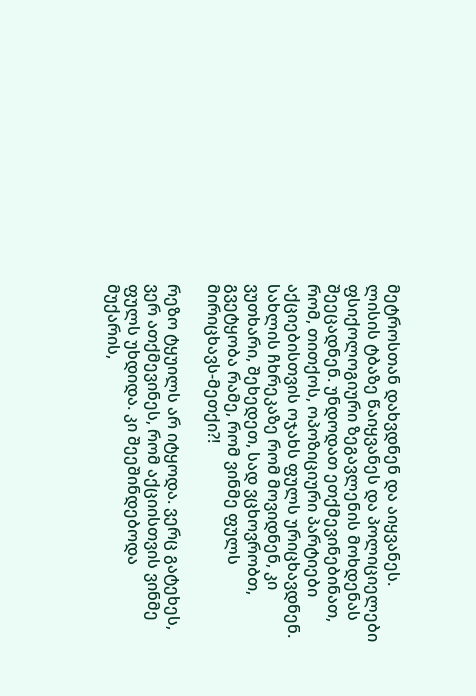მეტროსთან დახვდნენ და აიყვანეს. ლისის ტბაზე წაიყვანეს და პოლიციელები ფსიქოლოგიური ზეგავლენის მოხდენას შეეცადნენ. უნდოდათ ეთქმევინებინათ, რომ, თითქოს, ოპოზიციური პარტიები აქციებისთვის ოჯახს ფულს ურიცხავდნენ. სახლის ჩხრეკაზე რომ მოვიდნენ, კი ვუთხარი, შეხედეთ, სად ვცხოვრობთ, გვეტყობა რამე, რომ ვინმე ფულს მირიცხავს-მეთქი?!

რეზო ტყუილს არ იტყოდა. ვერც გატეხეს, ვერ ათქმევინეს, რომ აქციისთვის ვინმე ფულს უხდიდა. კი შეეშინდებოდა მუქარის,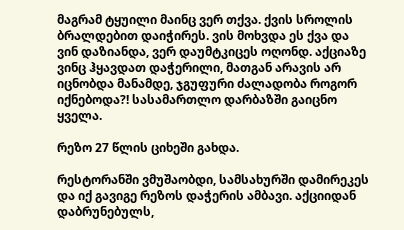მაგრამ ტყუილი მაინც ვერ თქვა. ქვის სროლის ბრალდებით დაიჭირეს. ვის მოხვდა ეს ქვა და ვინ დაზიანდა, ვერ დაუმტკიცეს ოღონდ. აქციაზე ვინც ჰყავდათ დაჭერილი, მათგან არავის არ იცნობდა მანამდე, ჯგუფური ძალადობა როგორ იქნებოდა?! სასამართლო დარბაზში გაიცნო ყველა.

რეზო 27 წლის ციხეში გახდა.

რესტორანში ვმუშაობდი, სამსახურში დამირეკეს და იქ გავიგე რეზოს დაჭერის ამბავი. აქციიდან დაბრუნებულს,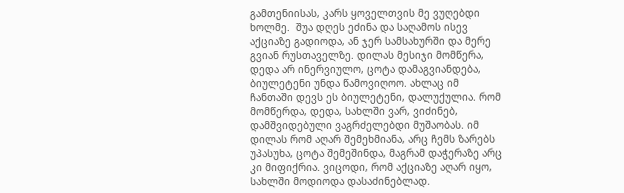გამთენიისას, კარს ყოველთვის მე ვუღებდი ხოლმე.  შუა დღეს ეძინა და საღამოს ისევ აქციაზე გადიოდა, ან ჯერ სამსახურში და მერე გვიან რუსთაველზე. დილას მესიჯი მომწერა, დედა არ ინერვიულო, ცოტა დამაგვიანდება, ბიულეტენი უნდა წამოვიღოო. ახლაც იმ ჩანთაში დევს ეს ბიულეტენი, დალუქულია. რომ მომწერდა, დედა, სახლში ვარ, ვიძინებ, დამშვიდებული ვაგრძელებდი მუშაობას. იმ დილას რომ აღარ შემეხმიანა, არც ჩემს ზარებს უპასუხა, ცოტა შემეშინდა, მაგრამ დაჭერაზე არც კი მიფიქრია. ვიცოდი, რომ აქციაზე აღარ იყო, სახლში მოდიოდა დასაძინებლად.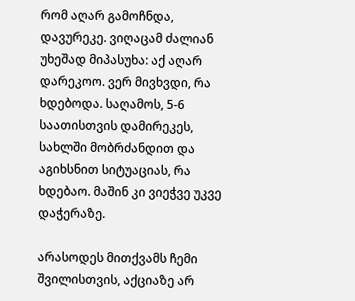რომ აღარ გამოჩნდა, დავურეკე. ვიღაცამ ძალიან უხეშად მიპასუხა: აქ აღარ დარეკოო. ვერ მივხვდი, რა ხდებოდა. საღამოს, 5-6 საათისთვის დამირეკეს, სახლში მობრძანდით და აგიხსნით სიტუაციას, რა ხდებაო. მაშინ კი ვიეჭვე უკვე დაჭერაზე.

არასოდეს მითქვამს ჩემი შვილისთვის, აქციაზე არ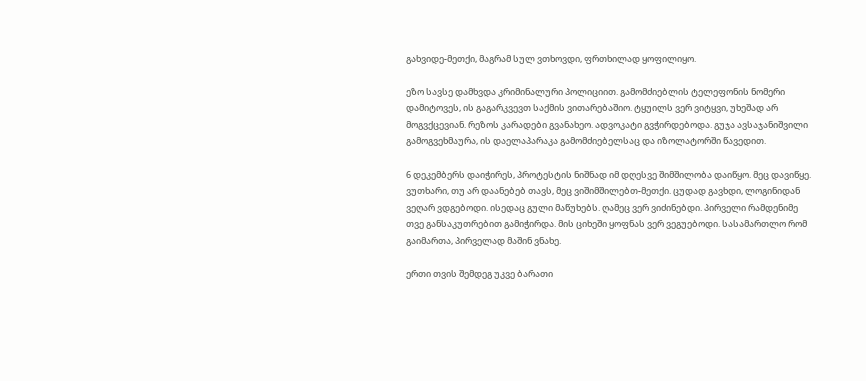გახვიდე-მეთქი, მაგრამ სულ ვთხოვდი, ფრთხილად ყოფილიყო.

ეზო სავსე დამხვდა კრიმინალური პოლიციით. გამომძიებლის ტელეფონის ნომერი დამიტოვეს, ის გაგარკვევთ საქმის ვითარებაშიო. ტყუილს ვერ ვიტყვი, უხეშად არ მოგვქცევიან. რეზოს კარადები გვანახეო. ადვოკატი გვჭირდებოდა. გუჯა ავსაჯანიშვილი გამოგვეხმაურა, ის დაელაპარაკა გამომძიებელსაც და იზოლატორში წავედით.

6 დეკემბერს დაიჭირეს, პროტესტის ნიშნად იმ დღესვე შიმშილობა დაიწყო. მეც დავიწყე. ვუთხარი, თუ არ დაანებებ თავს, მეც ვიშიმშილებთ-მეთქი. ცუდად გავხდი, ლოგინიდან ვეღარ ვდგებოდი. ისედაც გული მაწუხებს. ღამეც ვერ ვიძინებდი. პირველი რამდენიმე თვე განსაკუთრებით გამიჭირდა. მის ციხეში ყოფნას ვერ ვეგუებოდი. სასამართლო რომ გაიმართა, პირველად მაშინ ვნახე.

ერთი თვის შემდეგ უკვე ბარათი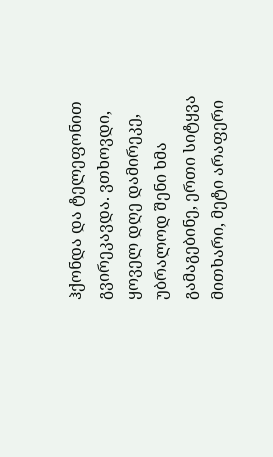ჰქონდა და ტელეფონით გვირეკავდა. ვთხოვდი, ყოველ დღე დამირეკე, უბრალოდ შენი ხმა გამაგებინე, ერთი სიტყვა მითხარი, მეტი არაფერი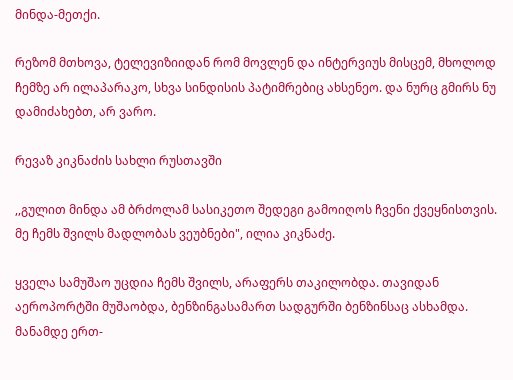მინდა-მეთქი.

რეზომ მთხოვა, ტელევიზიიდან რომ მოვლენ და ინტერვიუს მისცემ, მხოლოდ ჩემზე არ ილაპარაკო, სხვა სინდისის პატიმრებიც ახსენეო. და ნურც გმირს ნუ დამიძახებთ, არ ვარო.

რევაზ კიკნაძის სახლი რუსთავში

,,გულით მინდა ამ ბრძოლამ სასიკეთო შედეგი გამოიღოს ჩვენი ქვეყნისთვის. მე ჩემს შვილს მადლობას ვეუბნები", ილია კიკნაძე.

ყველა სამუშაო უცდია ჩემს შვილს, არაფერს თაკილობდა. თავიდან აეროპორტში მუშაობდა, ბენზინგასამართ სადგურში ბენზინსაც ასხამდა. მანამდე ერთ-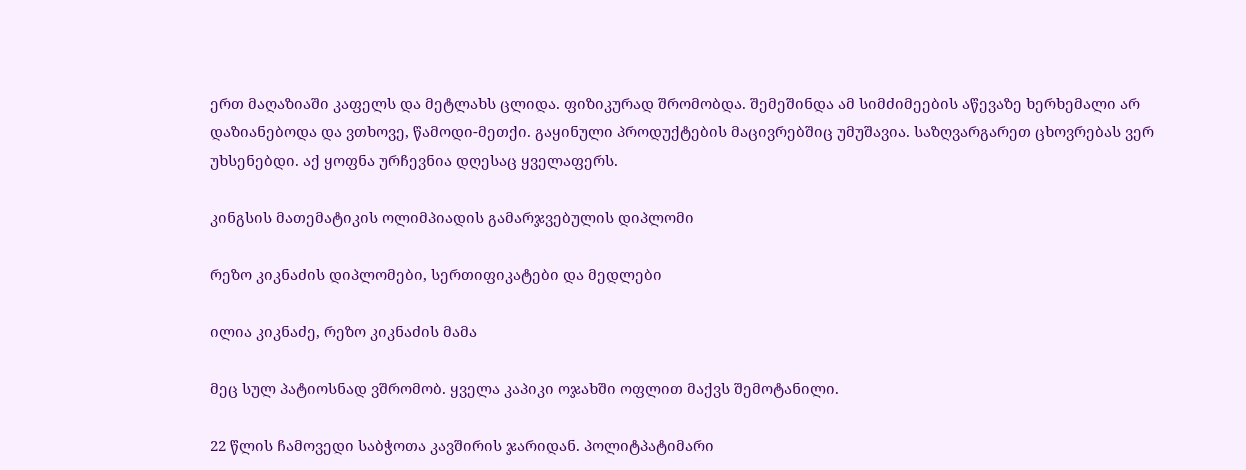ერთ მაღაზიაში კაფელს და მეტლახს ცლიდა. ფიზიკურად შრომობდა. შემეშინდა ამ სიმძიმეების აწევაზე ხერხემალი არ დაზიანებოდა და ვთხოვე, წამოდი-მეთქი. გაყინული პროდუქტების მაცივრებშიც უმუშავია. საზღვარგარეთ ცხოვრებას ვერ უხსენებდი. აქ ყოფნა ურჩევნია დღესაც ყველაფერს.

კინგსის მათემატიკის ოლიმპიადის გამარჯვებულის დიპლომი

რეზო კიკნაძის დიპლომები, სერთიფიკატები და მედლები

ილია კიკნაძე, რეზო კიკნაძის მამა

მეც სულ პატიოსნად ვშრომობ. ყველა კაპიკი ოჯახში ოფლით მაქვს შემოტანილი.

22 წლის ჩამოვედი საბჭოთა კავშირის ჯარიდან. პოლიტპატიმარი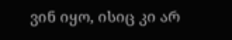ვინ იყო, ისიც კი არ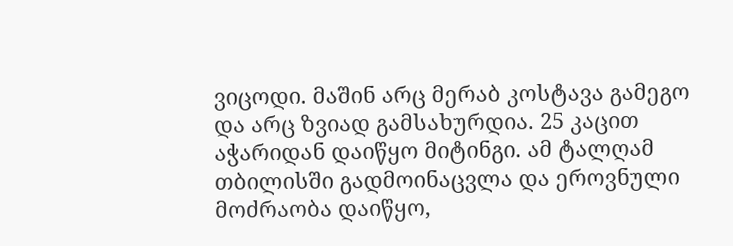ვიცოდი. მაშინ არც მერაბ კოსტავა გამეგო და არც ზვიად გამსახურდია. 25 კაცით აჭარიდან დაიწყო მიტინგი. ამ ტალღამ თბილისში გადმოინაცვლა და ეროვნული მოძრაობა დაიწყო,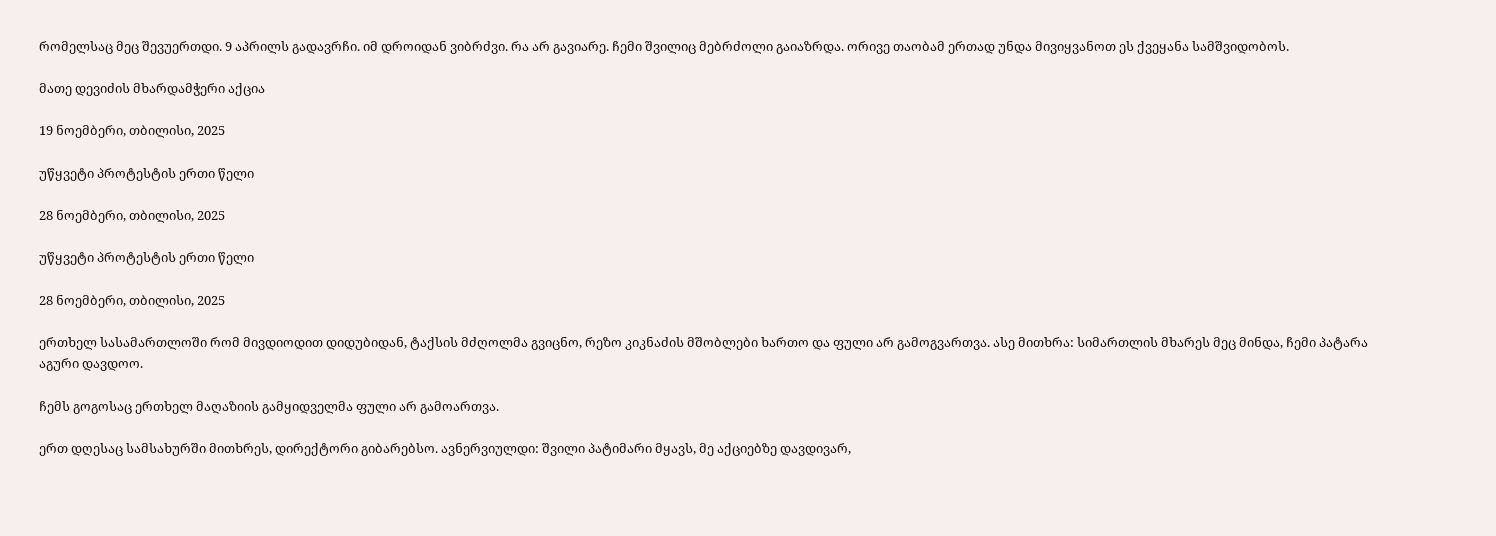რომელსაც მეც შევუერთდი. 9 აპრილს გადავრჩი. იმ დროიდან ვიბრძვი. რა არ გავიარე. ჩემი შვილიც მებრძოლი გაიაზრდა. ორივე თაობამ ერთად უნდა მივიყვანოთ ეს ქვეყანა სამშვიდობოს.

მათე დევიძის მხარდამჭერი აქცია

19 ნოემბერი, თბილისი, 2025

უწყვეტი პროტესტის ერთი წელი

28 ნოემბერი, თბილისი, 2025

უწყვეტი პროტესტის ერთი წელი

28 ნოემბერი, თბილისი, 2025

ერთხელ სასამართლოში რომ მივდიოდით დიდუბიდან, ტაქსის მძღოლმა გვიცნო, რეზო კიკნაძის მშობლები ხართო და ფული არ გამოგვართვა. ასე მითხრა: სიმართლის მხარეს მეც მინდა, ჩემი პატარა აგური დავდოო.

ჩემს გოგოსაც ერთხელ მაღაზიის გამყიდველმა ფული არ გამოართვა.

ერთ დღესაც სამსახურში მითხრეს, დირექტორი გიბარებსო. ავნერვიულდი: შვილი პატიმარი მყავს, მე აქციებზე დავდივარ,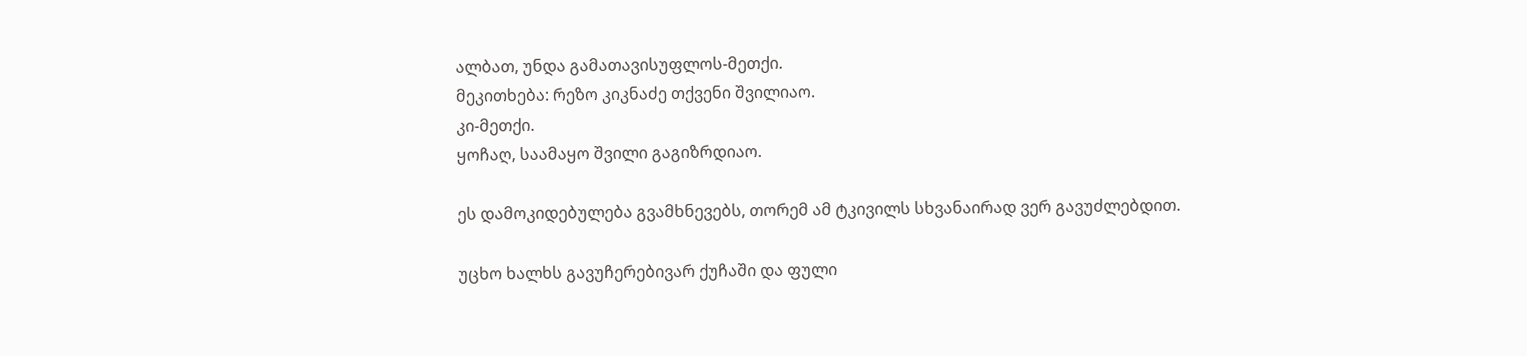ალბათ, უნდა გამათავისუფლოს-მეთქი.
მეკითხება: რეზო კიკნაძე თქვენი შვილიაო.
კი-მეთქი.
ყოჩაღ, საამაყო შვილი გაგიზრდიაო.

ეს დამოკიდებულება გვამხნევებს, თორემ ამ ტკივილს სხვანაირად ვერ გავუძლებდით.

უცხო ხალხს გავუჩერებივარ ქუჩაში და ფული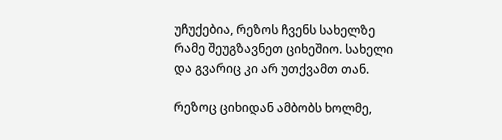უჩუქებია, რეზოს ჩვენს სახელზე რამე შეუგზავნეთ ციხეშიო. სახელი და გვარიც კი არ უთქვამთ თან.

რეზოც ციხიდან ამბობს ხოლმე,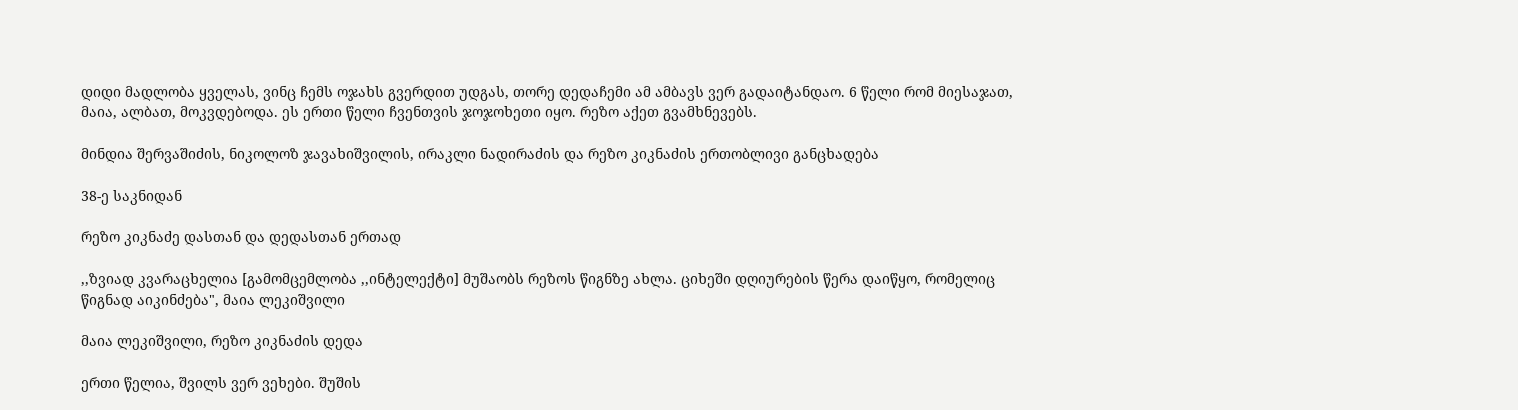დიდი მადლობა ყველას, ვინც ჩემს ოჯახს გვერდით უდგას, თორე დედაჩემი ამ ამბავს ვერ გადაიტანდაო. 6 წელი რომ მიესაჯათ, მაია, ალბათ, მოკვდებოდა. ეს ერთი წელი ჩვენთვის ჯოჯოხეთი იყო. რეზო აქეთ გვამხნევებს.

მინდია შერვაშიძის, ნიკოლოზ ჯავახიშვილის, ირაკლი ნადირაძის და რეზო კიკნაძის ერთობლივი განცხადება

38-ე საკნიდან

რეზო კიკნაძე დასთან და დედასთან ერთად

,,ზვიად კვარაცხელია [გამომცემლობა ,,ინტელექტი] მუშაობს რეზოს წიგნზე ახლა. ციხეში დღიურების წერა დაიწყო, რომელიც წიგნად აიკინძება", მაია ლეკიშვილი

მაია ლეკიშვილი, რეზო კიკნაძის დედა

ერთი წელია, შვილს ვერ ვეხები. შუშის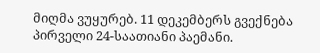მიღმა ვუყურებ. 11 დეკემბერს გვექნება პირველი 24-საათიანი პაემანი.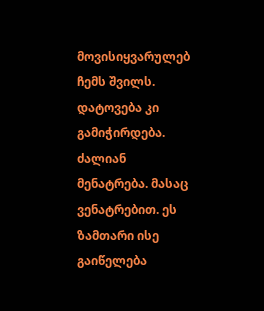მოვისიყვარულებ ჩემს შვილს. დატოვება კი გამიჭირდება. ძალიან მენატრება. მასაც ვენატრებით. ეს ზამთარი ისე გაიწელება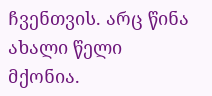ჩვენთვის. არც წინა ახალი წელი მქონია.